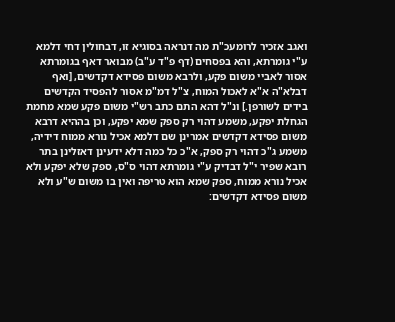ואגב אזכיר לרומעכ"ת מה דנראה בסוגיא זו, דבחולין דחי דלמא ע"י גומרתא, והא בפסחים (דף פ"ד ע"ב) מבואר דאף בגומרתא אסור לאביי משום פקע, ולרבא משום פסידא דקדשים, [ואף דבלא"ה א"א לאכול המוח, צ"ל דמ"מ אסור להפסיד הקדשים בידים לשורפן.] ונ"ל דהא התם כתב רש"י משום פקע שמא מחמת הגחלת יפקע, משמע דהוי רק ספק שמא יפקע, וכן בההיא דרבא משום פסידא דקדשים אמרינן שם דלמא אכיל נורא ממוח דידיה, משמע ג"כ דהוי רק ספק, א"כ כל כמה דלא ידעינן דאזלינן בתר רובא שפיר י"ל דבדיק ע"י גומרתא דהוי ס"ס, ספק שלא יפקע ולא אכיל נורא ממוח, ספק שמא הוא טריפה ואין בו משום ש"ע ולא משום פסידא דקדשים: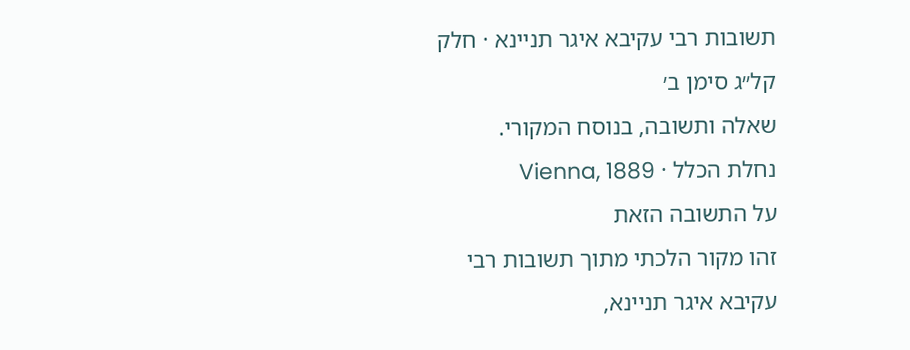תשובות רבי עקיבא איגר תניינא · חלק קל״ג סימן ב׳
שאלה ותשובה, בנוסח המקורי.
נחלת הכלל · Vienna, 1889
על התשובה הזאת
זהו מקור הלכתי מתוך תשובות רבי עקיבא איגר תניינא,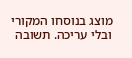מוצג בנוסחו המקורי ובלי עריכה. תשובה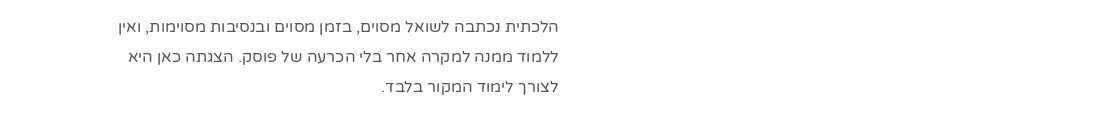הלכתית נכתבה לשואל מסוים, בזמן מסוים ובנסיבות מסוימות, ואין ללמוד ממנה למקרה אחר בלי הכרעה של פוסק. הצגתה כאן היא לצורך לימוד המקור בלבד.